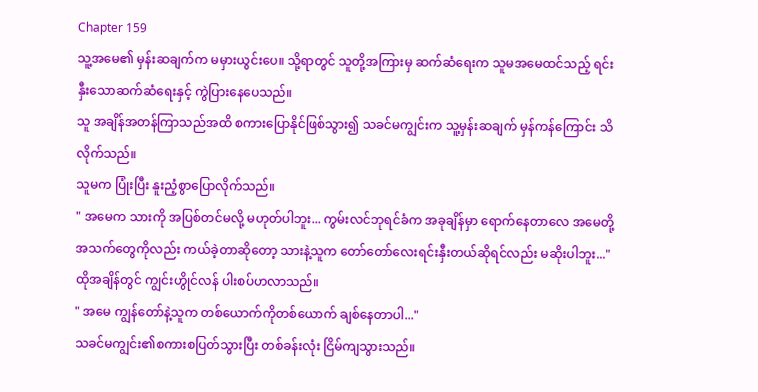Chapter 159
သူ့အမေ၏ မှန်းဆချက်က မမှားယွင်းပေ။ သို့ရာတွင် သူတို့အကြားမှ ဆက်ဆံရေးက သူမအမေထင်သည့် ရင်းနှီးသောဆက်ဆံရေးနှင့် ကွဲပြားနေပေသည်။
သူ အချိန်အတန်ကြာသည်အထိ စကားပြောနိုင်ဖြစ်သွား၍ သခင်မကျွင်းက သူ့မှန်းဆချက် မှန်ကန်ကြောင်း သိလိုက်သည်။
သူမက ပြုံးပြီး နူးညံ့စွာပြောလိုက်သည်။
" အမေက သားကို အပြစ်တင်မလို့ မဟုတ်ပါဘူး... ကွမ်းလင်ဘုရင်ခံက အခုချိန်မှာ ရောက်နေတာလေ အမေတို့ အသက်တွေကိုလည်း ကယ်ခဲ့တာဆိုတော့ သားနဲ့သူက တော်တော်လေးရင်းနှီးတယ်ဆိုရင်လည်း မဆိုးပါဘူး..."
ထိုအချိန်တွင် ကျွင်းဟွိုင်လန် ပါးစပ်ဟလာသည်။
" အမေ ကျွန်တော်နဲ့သူက တစ်ယောက်ကိုတစ်ယောက် ချစ်နေတာပါ..."
သခင်မကျွင်း၏စကားစပြတ်သွားပြီး တစ်ခန်းလုံး ငြိမ်ကျသွားသည်။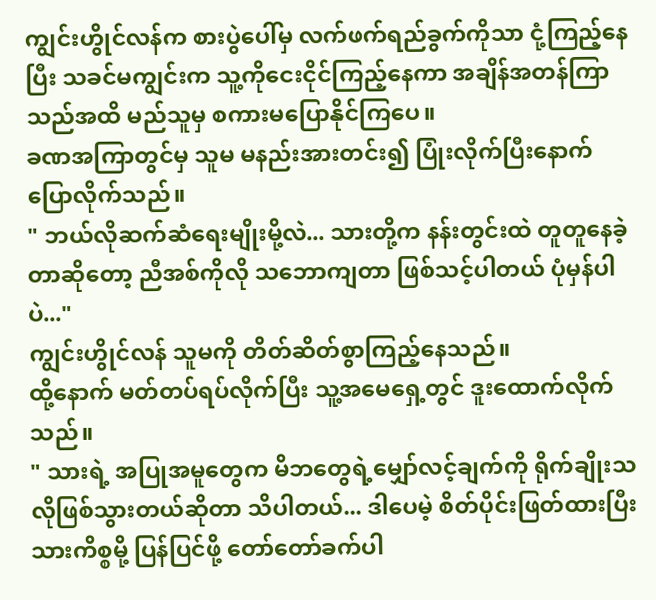ကျွင်းဟွိုင်လန်က စားပွဲပေါ်မှ လက်ဖက်ရည်ခွက်ကိုသာ ငုံ့ကြည့်နေပြီး သခင်မကျွင်းက သူ့ကိုငေးငိုင်ကြည့်နေကာ အချိန်အတန်ကြာသည်အထိ မည်သူမှ စကားမပြောနိုင်ကြပေ။
ခဏအကြာတွင်မှ သူမ မနည်းအားတင်း၍ ပြုံးလိုက်ပြီးနောက် ပြောလိုက်သည်။
" ဘယ်လိုဆက်ဆံရေးမျိုးမို့လဲ... သားတို့က နန်းတွင်းထဲ တူတူနေခဲ့တာဆိုတော့ ညီအစ်ကိုလို သဘောကျတာ ဖြစ်သင့်ပါတယ် ပုံမှန်ပါပဲ..."
ကျွင်းဟွိုင်လန် သူမကို တိတ်ဆိတ်စွာကြည့်နေသည်။
ထို့နောက် မတ်တပ်ရပ်လိုက်ပြီး သူ့အမေရှေ့တွင် ဒူးထောက်လိုက်သည်။
" သားရဲ့ အပြုအမူတွေက မိဘတွေရဲ့မျှော်လင့်ချက်ကို ရိုက်ချိုးသလိုဖြစ်သွားတယ်ဆိုတာ သိပါတယ်... ဒါပေမဲ့ စိတ်ပိုင်းဖြတ်ထားပြီးသားကိစ္စမို့ ပြန်ပြင်ဖို့ တော်တော်ခက်ပါ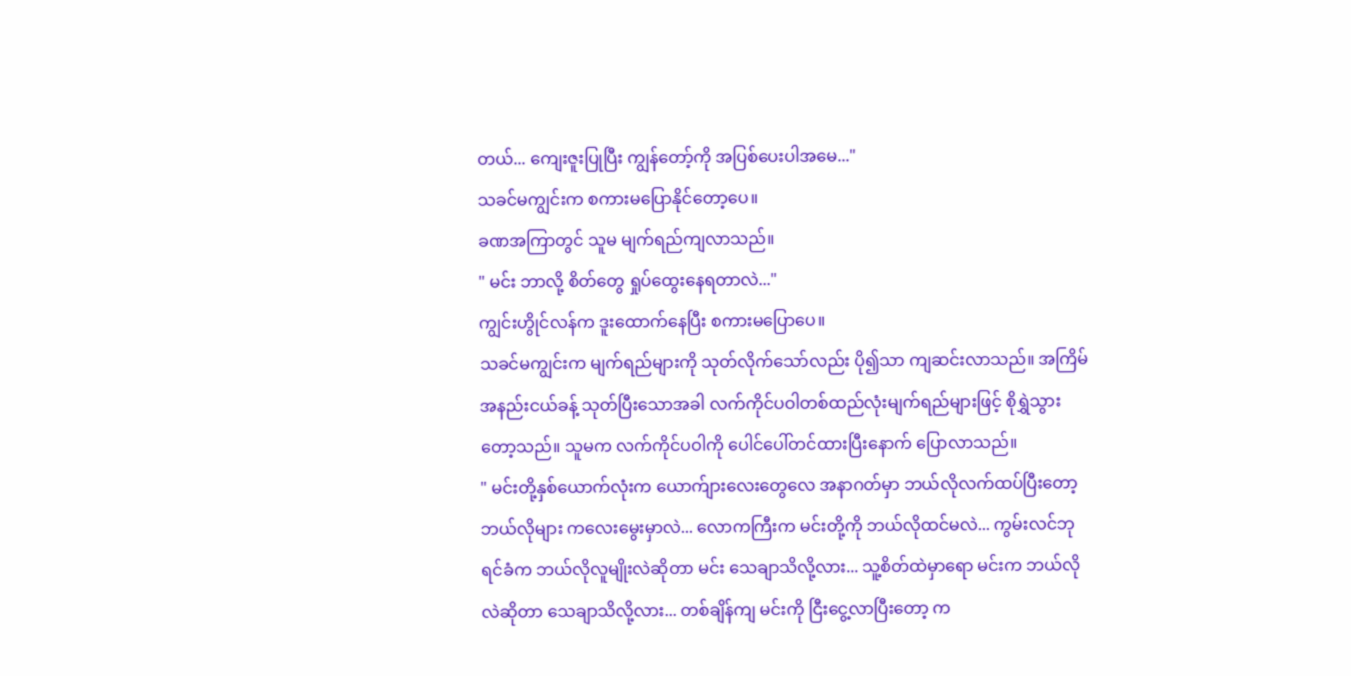တယ်... ကျေးဇူးပြုပြီး ကျွန်တော့်ကို အပြစ်ပေးပါအမေ..."
သခင်မကျွင်းက စကားမပြောနိုင်တော့ပေ။
ခဏအကြာတွင် သူမ မျက်ရည်ကျလာသည်။
" မင်း ဘာလို့ စိတ်တွေ ရှုပ်ထွေးနေရတာလဲ..."
ကျွင်းဟွိုင်လန်က ဒူးထောက်နေပြီး စကားမပြောပေ။
သခင်မကျွင်းက မျက်ရည်များကို သုတ်လိုက်သော်လည်း ပို၍သာ ကျဆင်းလာသည်။ အကြိမ်အနည်းငယ်ခန့် သုတ်ပြီးသောအခါ လက်ကိုင်ပဝါတစ်ထည်လုံးမျက်ရည်များဖြင့် စိုရွှဲသွားတော့သည်။ သူမက လက်ကိုင်ပဝါကို ပေါင်ပေါ်တင်ထားပြီးနောက် ပြောလာသည်။
" မင်းတို့နှစ်ယောက်လုံးက ယောက်ျားလေးတွေလေ အနာဂတ်မှာ ဘယ်လိုလက်ထပ်ပြီးတော့ ဘယ်လိုများ ကလေးမွေးမှာလဲ... လောကကြီးက မင်းတို့ကို ဘယ်လိုထင်မလဲ... ကွမ်းလင်ဘုရင်ခံက ဘယ်လိုလူမျိုးလဲဆိုတာ မင်း သေချာသိလို့လား... သူ့စိတ်ထဲမှာရော မင်းက ဘယ်လိုလဲဆိုတာ သေချာသိလို့လား... တစ်ချိန်ကျ မင်းကို ငြီးငွေ့လာပြီးတော့ က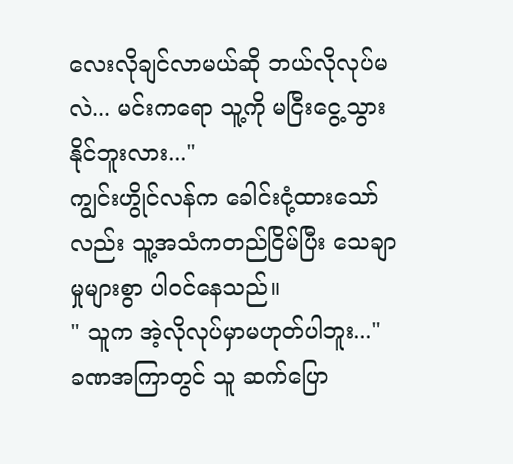လေးလိုချင်လာမယ်ဆို ဘယ်လိုလုပ်မလဲ... မင်းကရော သူ့ကို မငြီးငွေ့သွားနိုင်ဘူးလား..."
ကျွင်းဟွိုင်လန်က ခေါင်းငုံ့ထားသော်လည်း သူ့အသံကတည်ငြိမ်ပြီး သေချာမှုများစွာ ပါဝင်နေသည်။
" သူက အဲ့လိုလုပ်မှာမဟုတ်ပါဘူး..."
ခဏအကြာတွင် သူ ဆက်ပြော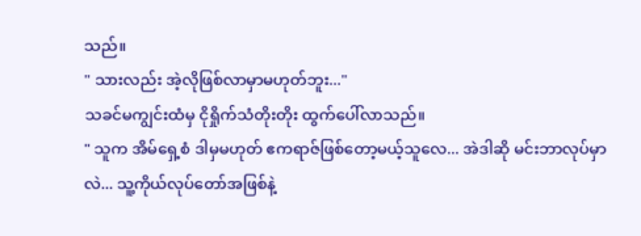သည်။
" သားလည်း အဲ့လိုဖြစ်လာမှာမဟုတ်ဘူး..."
သခင်မကျွင်းထံမှ ငိုရှိုက်သံတိုးတိုး ထွက်ပေါ်လာသည်။
" သူက အိမ်ရှေ့စံ ဒါမှမဟုတ် ဧကရာဇ်ဖြစ်တော့မယ့်သူလေ... အဲဒါဆို မင်းဘာလုပ်မှာလဲ... သူ့ကိုယ်လုပ်တော်အဖြစ်နဲ့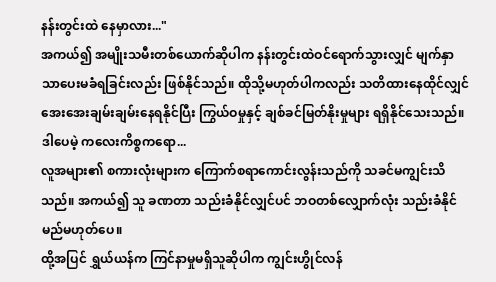နန်းတွင်းထဲ နေမှာလား..."
အကယ်၍ အမျိုးသမီးတစ်ယောက်ဆိုပါက နန်းတွင်းထဲဝင်ရောက်သွားလျှင် မျက်နှာသာပေးမခံရခြင်းလည်း ဖြစ်နိုင်သည်။ ထိုသို့မဟုတ်ပါကလည်း သတိထားနေထိုင်လျှင် အေးအေးချမ်းချမ်းနေရနိုင်ပြီး ကြွယ်ဝမှုနှင့် ချစ်ခင်မြတ်နိုးမှုများ ရရှိနိုင်သေးသည်။
ဒါပေမဲ့ ကလေးကိစ္စကရော...
လူအများ၏ စကားလုံးများက ကြောက်စရာကောင်းလွန်းသည်ကို သခင်မကျွင်းသိသည်။ အကယ်၍ သူ ခဏတာ သည်းခံနိုင်လျှင်ပင် ဘဝတစ်လျှောက်လုံး သည်းခံနိုင်မည်မဟုတ်ပေ။
ထို့အပြင် ရွှယ်ယန်က ကြင်နာမှုမရှိသူဆိုပါက ကျွင်းဟွိုင်လန်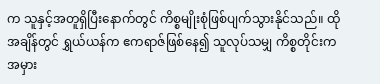က သူနှင့်အတူရှိပြီးနောက်တွင် ကိစ္စမျိုးစုံဖြစ်ပျက်သွားနိုင်သည်။ ထိုအချိန်တွင် ရွှယ်ယန်က ဧကရာဇ်ဖြစ်နေ၍ သူလုပ်သမျှ ကိစ္စတိုင်းက အမှား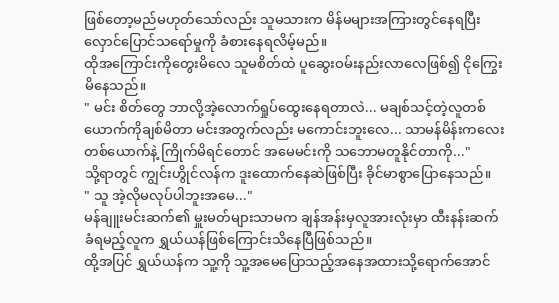ဖြစ်တော့မည်မဟုတ်သော်လည်း သူမသားက မိန်မများအကြားတွင်နေရပြီး လှောင်ပြောင်သရော်မှုကို ခံစားနေရလိမ့်မည်။
ထိုအကြောင်းကိုတွေးမိလေ သူမစိတ်ထဲ ပူဆွေးဝမ်းနည်းလာလေဖြစ်၍ ငိုကြွေးမိနေသည်။
" မင်း စိတ်တွေ ဘာလို့အဲ့လောက်ရှုပ်ထွေးနေရတာလဲ... မချစ်သင့်တဲ့လူတစ်ယောက်ကိုချစ်မိတာ မင်းအတွက်လည်း မကောင်းဘူးလေ... သာမန်မိန်းကလေးတစ်ယောက်နဲ့ ကြိုက်မိရင်တောင် အမေမင်းကို သဘောမတူနိုင်တာကို..."
သို့ရာတွင် ကျွင်းဟွိုင်လန်က ဒူးထောက်နေဆဲဖြစ်ပြီး ခိုင်မာစွာပြောနေသည်။
" သူ အဲ့လိုမလုပ်ပါဘူးအမေ..."
မန်ချူးမင်းဆက်၏ မှူးမတ်များသာမက ချန်အန်းမှလူအားလုံးမှာ ထီးနန်းဆက်ခံရမည့်လူက ရွှယ်ယန်ဖြစ်ကြောင်းသိနေပြီဖြစ်သည်။
ထို့အပြင် ရွှယ်ယန်က သူ့ကို သူ့အမေပြောသည့်အနေအထားသို့ရောက်အောင်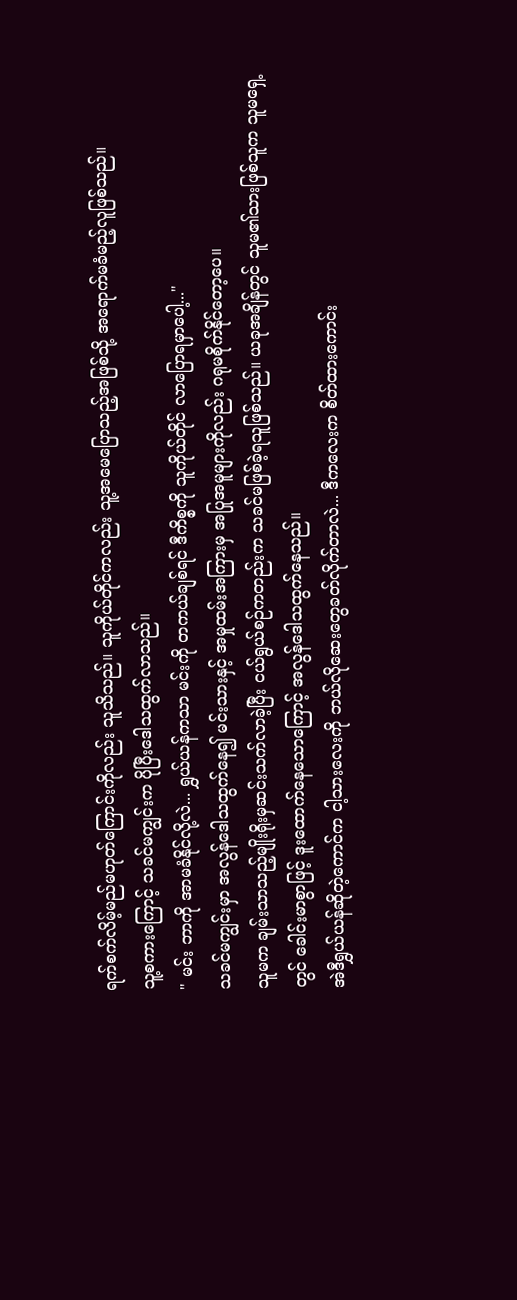ရက်စက်လိမ့်မည်မဟုတ်ကြောင်းကိုလည်း သူသိသည်။ သူကိုယ်တိုင်ကလည်း သူ့အမေပြောသည့်အဖြစ်သို့ အရောက်မခံမည့်လူဖြစ်သည်။
သူ့စကားကြောင့် သခင်မကျွင်းက ပိုပြီးဒေါသထွက်လာသည်။
" မင်း ဘာကို အာမခံနိုင်လို့လဲ... ရွှယ်ယန်ကသာ မင်းကို တကယ်ချစ်ရင် ဒီကိစ္စကို သူကိုယ်တိုင် လာပြောရမှာပေါ့..."
သခင်မကျွင်းမှာ အလွန်ဒေါသထွက်နေ၍ မင်းသားနှင့် အမှုထမ်းအကြားမှ အပြုအမူများကိုလည်း ဂရုမစိုက်နိုင်တော့ပေ။
သူမက ချမ်းသာသည့်မျိုးရိုးမှဆင်းသက်လာခဲ့ပြီး ငယ်ရွယ်စဉ်ကတည်းက သခင်မဖြစ်ခဲ့ရသူဖြစ်သည်။ ယခုအချိန်တွင် သူမ၏သားဖြစ်သူက သူမရှေ့တွင် ခေါင်းမာစွာဖြင့် ဒူးထောက်နေသောကြောင့် အလွန်ဒေါသထွက်နေသည်။
အဲဒီရွှယ်ယန်ဆိုတဲ့ကောင်က ငါ့သားလေးကို ဘယ်လိုဆေးတွေခတ်လိုက်တာလဲ... ဒီကလေးက စိတ်ထားကောင်း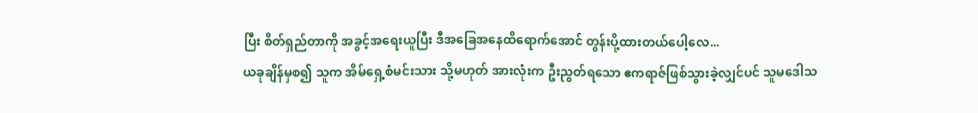ပြီး စိတ်ရှည်တာကို အခွင့်အရေးယူပြီး ဒီအခြေအနေထိရောက်အောင် တွန်းပို့ထားတယ်ပေါ့လေ...
ယခုချိန်မှစ၍ သူက အိမ်ရှေ့စံမင်းသား သို့မဟုတ် အားလုံးက ဦးညွတ်ရသော ဧကရာဇ်ဖြစ်သွားခဲ့လျှင်ပင် သူမဒေါသ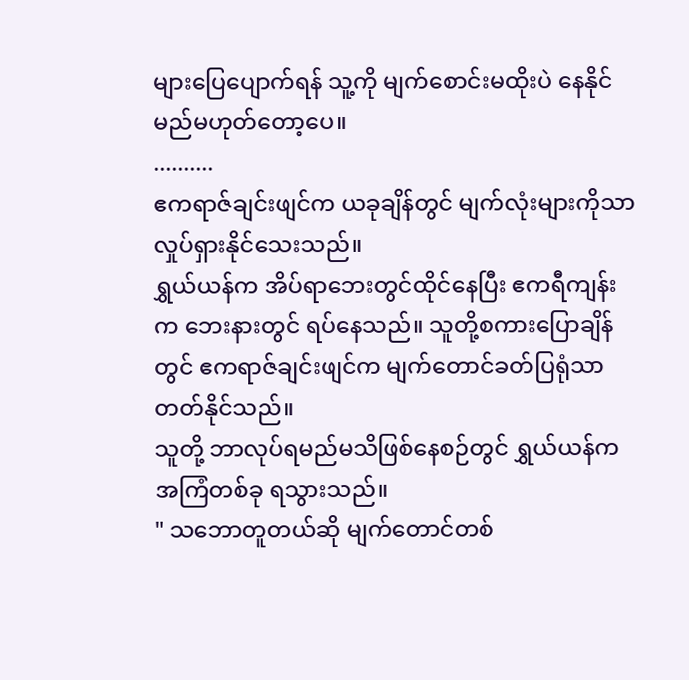များပြေပျောက်ရန် သူ့ကို မျက်စောင်းမထိုးပဲ နေနိုင်မည်မဟုတ်တော့ပေ။
..........
ဧကရာဇ်ချင်းဖျင်က ယခုချိန်တွင် မျက်လုံးများကိုသာ လှုပ်ရှားနိုင်သေးသည်။
ရွှယ်ယန်က အိပ်ရာဘေးတွင်ထိုင်နေပြီး ဧကရီကျန်းက ဘေးနားတွင် ရပ်နေသည်။ သူတို့စကားပြောချိန်တွင် ဧကရာဇ်ချင်းဖျင်က မျက်တောင်ခတ်ပြရုံသာ တတ်နိုင်သည်။
သူတို့ ဘာလုပ်ရမည်မသိဖြစ်နေစဉ်တွင် ရွှယ်ယန်က အကြံတစ်ခု ရသွားသည်။
" သဘောတူတယ်ဆို မျက်တောင်တစ်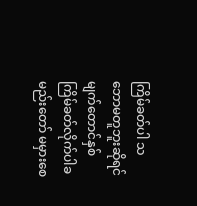ကြိမ်ခတ်ပါ သဘောမတူဘူးဆိုရင် မျက်တောင်နှစ်ကြိမ်ခတ်လိုက်ပါခမည်းတော် မမှားစေ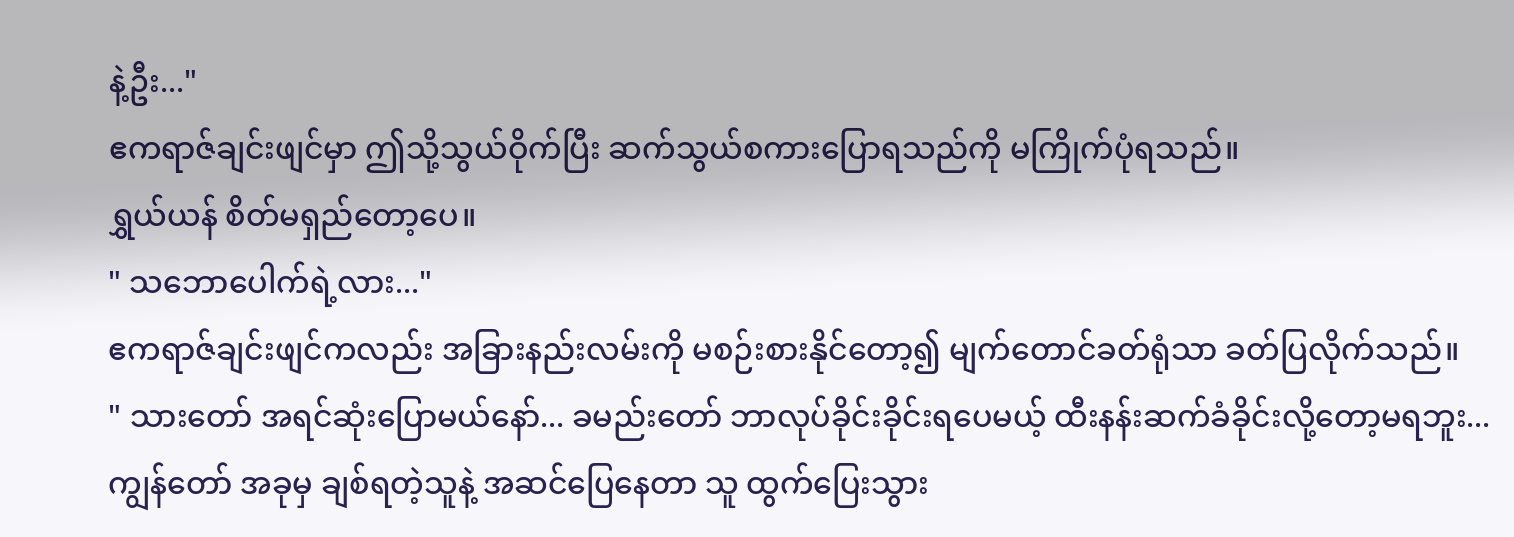နဲ့ဦး..."
ဧကရာဇ်ချင်းဖျင်မှာ ဤသို့သွယ်ဝိုက်ပြီး ဆက်သွယ်စကားပြောရသည်ကို မကြိုက်ပုံရသည်။
ရွှယ်ယန် စိတ်မရှည်တော့ပေ။
" သဘောပေါက်ရဲ့လား..."
ဧကရာဇ်ချင်းဖျင်ကလည်း အခြားနည်းလမ်းကို မစဉ်းစားနိုင်တော့၍ မျက်တောင်ခတ်ရုံသာ ခတ်ပြလိုက်သည်။
" သားတော် အရင်ဆုံးပြောမယ်နော်... ခမည်းတော် ဘာလုပ်ခိုင်းခိုင်းရပေမယ့် ထီးနန်းဆက်ခံခိုင်းလို့တော့မရဘူး... ကျွန်တော် အခုမှ ချစ်ရတဲ့သူနဲ့ အဆင်ပြေနေတာ သူ ထွက်ပြေးသွား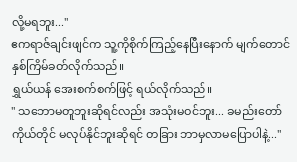လို့မရဘူး..."
ဧကရာဇ်ချင်းဖျင်က သူ့ကိုစိုက်ကြည့်နေပြီးနောက် မျက်တောင်နှစ်ကြိမ်ခတ်လိုက်သည်။
ရွှယ်ယန် အေးစက်စက်ဖြင့် ရယ်လိုက်သည်။
" သဘောမတူဘူးဆိုရင်လည်း အသုံးမဝင်ဘူး... ခမည်းတော်ကိုယ်တိုင် မလုပ်နိုင်ဘူးဆိုရင် တခြား ဘာမှလာမပြောပါနဲ့..."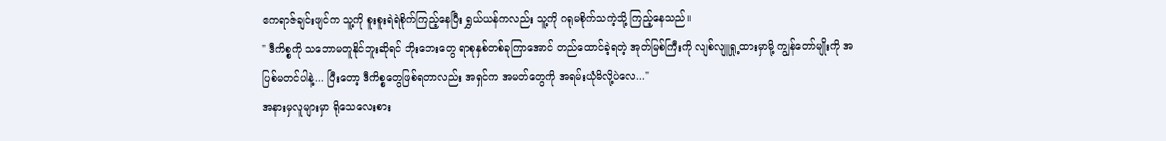ဧကရာဇ်ချင်းဖျင်က သူ့ကို စူးစူးရဲရဲစိုက်ကြည့်နေပြီး ရွှယ်ယန်ကလည်း သူ့ကို ဂရုမစိုက်သကဲ့သို့ ကြည့်နေသည်။
" ဒီကိစ္စကို သဘောမတူနိုင်ဘူးဆိုရင် ဘိုးဘေးတွေ ရာစုနှစ်တစ်ခုကြာအောင် တည်ထောင်ခဲ့ရတဲ့ အုတ်မြစ်ကြီးကို လျစ်လျူရှု့ထားမှာမို့ ကျွန်တော်မျိုးကို အပြစ်မတင်ပါနဲ့... ပြီးတော့ ဒီကိစ္စတွေဖြစ်ရတာလည်း အရှင်က အမတ်တွေကို အရမ်းယုံမိလို့ပဲလေ..."
အနားမှလူများမှာ ရိုသေလေးစား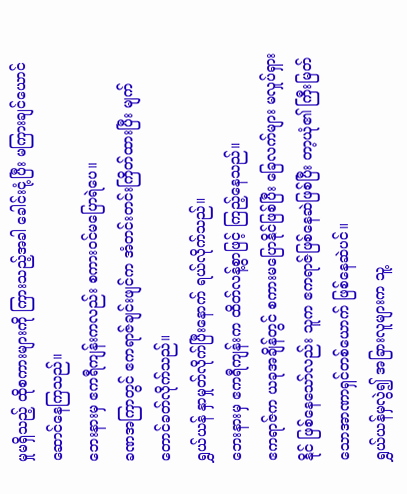မှုမရှိသည့် ထိုစကားများကို ကြားသည့်အခါ ခေါင်းငုံ့ပြီး မကြားချင်ယောင်ဆောင်နေကြသည်။
ဘေးနားမှ ဧကရီကျန်းကလည်း စကားဝင်မပြောရဲပေ။
ခဏအကြာတွင် ဧကရာဇ်ချင်းဖျင်က အံတင်းတင်းကြိတ်ထားပြီး မျက်တောင်ခတ်လိုက်သည်။
ရွှယ်ယန် နှာမှုတ်လိုက်ပြီးနောက် ရယ်လိုက်သည်။
ဘေးနားမှ ဧကရီကျန်းက ထိတ်လန့်စွာဖြင့် ကြည့်နေသည်။
ဧကရာဇ်က ယခုအချိန်တွင် စကားမပြောနိုင်ဖြစ်ပြီး ခြေလက်များ မလှုပ်ရှားနိုင် ဖြစ်နေသော်လည်း သူက ဧကရာဇ်ဖြစ်နေဆဲဖြစ်ပြီး တာ့ယုံ၏ ကြီးမြတ်သောအာဏာရှင်တစ်ယောက် ဖြစ်နေဆဲပင်။
ရွှယ်ယန်မှလွဲ၍ အခြားလူများက သူ့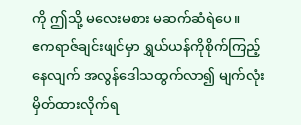ကို ဤသို့ မလေးမစား မဆက်ဆံရဲပေ။
ဧကရာဇ်ချင်းဖျင်မှာ ရွှယ်ယန်ကိုစိုက်ကြည့်နေလျက် အလွန်ဒေါသထွက်လာ၍ မျက်လုံးမှိတ်ထားလိုက်ရ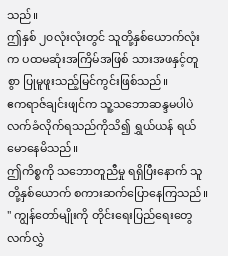သည်။
ဤနှစ် ၂၀လုံးလုံးတွင် သူတို့နှစ်ယောက်လုံးက ပထမဆုံးအကြိမ်အဖြစ် သားအဖနှင့်တူစွာ ပြုမူဖူးသည့်မြင်ကွင်းဖြစ်သည်။
ဧကရာဇ်ချင်းဖျင်က သူ့သဘောဆန္ဒမပါပဲ လက်ခံလိုက်ရသည်ကိုသိ၍ ရွှယ်ယန် ရယ်မောနေမိသည်။
ဤကိစ္စကို သဘောတူညီမှု ရရှိပြီးနောက် သူတို့နှစ်ယောက် စကားဆက်ပြောနေကြသည်။
" ကျွန်တော်မျိုးကို တိုင်းရေးပြည်ရေးတွေ လက်လွှဲ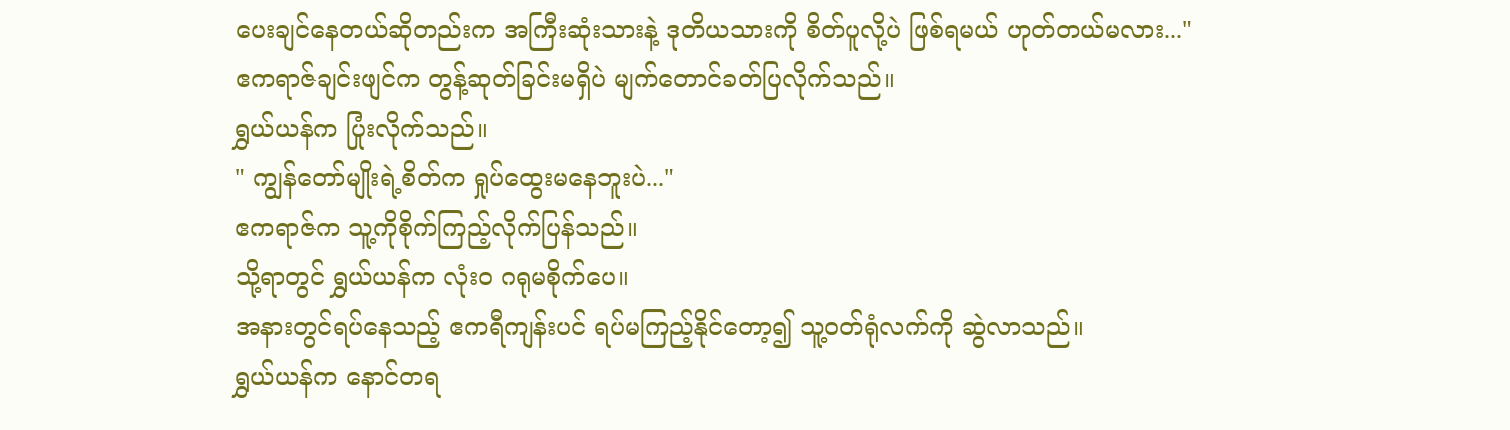ပေးချင်နေတယ်ဆိုတည်းက အကြီးဆုံးသားနဲ့ ဒုတိယသားကို စိတ်ပူလို့ပဲ ဖြစ်ရမယ် ဟုတ်တယ်မလား..."
ဧကရာဇ်ချင်းဖျင်က တွန့်ဆုတ်ခြင်းမရှိပဲ မျက်တောင်ခတ်ပြလိုက်သည်။
ရွှယ်ယန်က ပြုံးလိုက်သည်။
" ကျွန်တော်မျိုးရဲ့စိတ်က ရှုပ်ထွေးမနေဘူးပဲ..."
ဧကရာဇ်က သူ့ကိုစိုက်ကြည့်လိုက်ပြန်သည်။
သို့ရာတွင် ရွှယ်ယန်က လုံးဝ ဂရုမစိုက်ပေ။
အနားတွင်ရပ်နေသည့် ဧကရီကျန်းပင် ရပ်မကြည့်နိုင်တော့၍ သူ့ဝတ်ရုံလက်ကို ဆွဲလာသည်။
ရွှယ်ယန်က နောင်တရ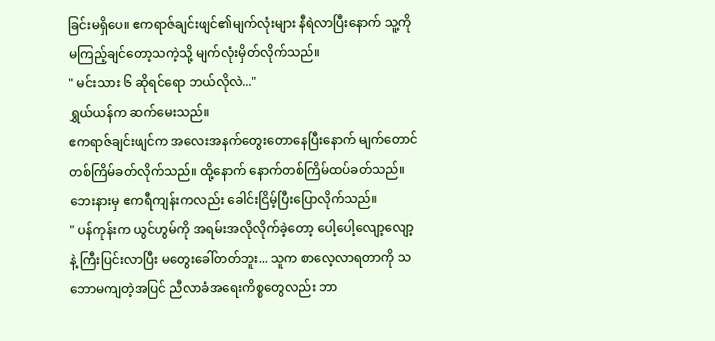ခြင်းမရှိပေ။ ဧကရာဇ်ချင်းဖျင်၏မျက်လုံးများ နီရဲလာပြီးနောက် သူ့ကို မကြည့်ချင်တော့သကဲ့သို့ မျက်လုံးမှိတ်လိုက်သည်။
" မင်းသား ၆ ဆိုရင်ရော ဘယ်လိုလဲ..."
ရွှယ်ယန်က ဆက်မေးသည်။
ဧကရာဇ်ချင်းဖျင်က အလေးအနက်တွေးတောနေပြီးနောက် မျက်တောင်တစ်ကြိမ်ခတ်လိုက်သည်။ ထို့နောက် နောက်တစ်ကြိမ်ထပ်ခတ်သည်။
ဘေးနားမှ ဧကရီကျန်းကလည်း ခေါင်းငြိမ့်ပြီးပြောလိုက်သည်။
" ပန်ကုန်းက ယွင်ဟွမ်ကို အရမ်းအလိုလိုက်ခဲ့တော့ ပေါ့ပေါ့လျော့လျော့နဲ့ ကြီးပြင်းလာပြီး မတွေးခေါ်တတ်ဘူး... သူက စာလေ့လာရတာကို သဘောမကျတဲ့အပြင် ညီလာခံအရေးကိစ္စတွေလည်း ဘာ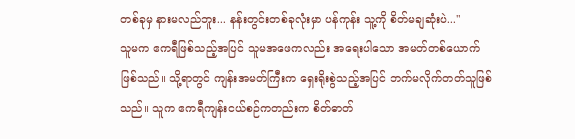တစ်ခုမှ နားမလည်ဘူး... နန်းတွင်းတစ်ခုလုံးမှာ ပန်ကုန်း သူ့ကို စိတ်မချဆုံးပဲ..."
သူမက ဧကရီဖြစ်သည့်အပြင် သူမအဖေကလည်း အရေးပါသော အမတ်တစ်ယောက်ဖြစ်သည်။ သို့ရာတွင် ကျန်းအမတ်ကြီးက ရှေးရိုးစွဲသည့်အပြင် ဘက်မလိုက်တတ်သူဖြစ်သည်။ သူက ဧကရီကျန်းငယ်စဉ်ကတည်းက စိတ်ဓာတ်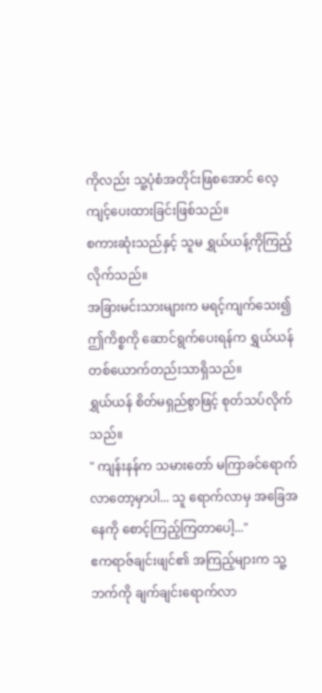ကိုလည်း သူ့ပုံစံအတိုင်းဖြစအောင် လေ့ကျင့်ပေးထားခြင်းဖြစ်သည်။
စကားဆုံးသည်နှင့် သူမ ရွှယ်ယန့်ကိုကြည့်လိုက်သည်။
အခြားမင်းသားများက မရင့်ကျက်သေး၍ ဤကိစ္စကို ဆောင်ရွက်ပေးရန်က ရွှယ်ယန် တစ်ယောက်တည်းသာရှိသည်။
ရွှယ်ယန် စိတ်မရှည်စွာဖြင့် စုတ်သပ်လိုက်သည်။
" ကျန်းနန်က သမားတော် မကြာခင်ရောက်လာတော့မှာပါ... သူ ရောက်လာမှ အခြေအနေကို စောင့်ကြည့်ကြတာပေါ့..."
ဧကရာဇ်ချင်းဖျင်၏ အကြည့်များက သူ့ဘက်ကို ချက်ချင်းရောက်လာ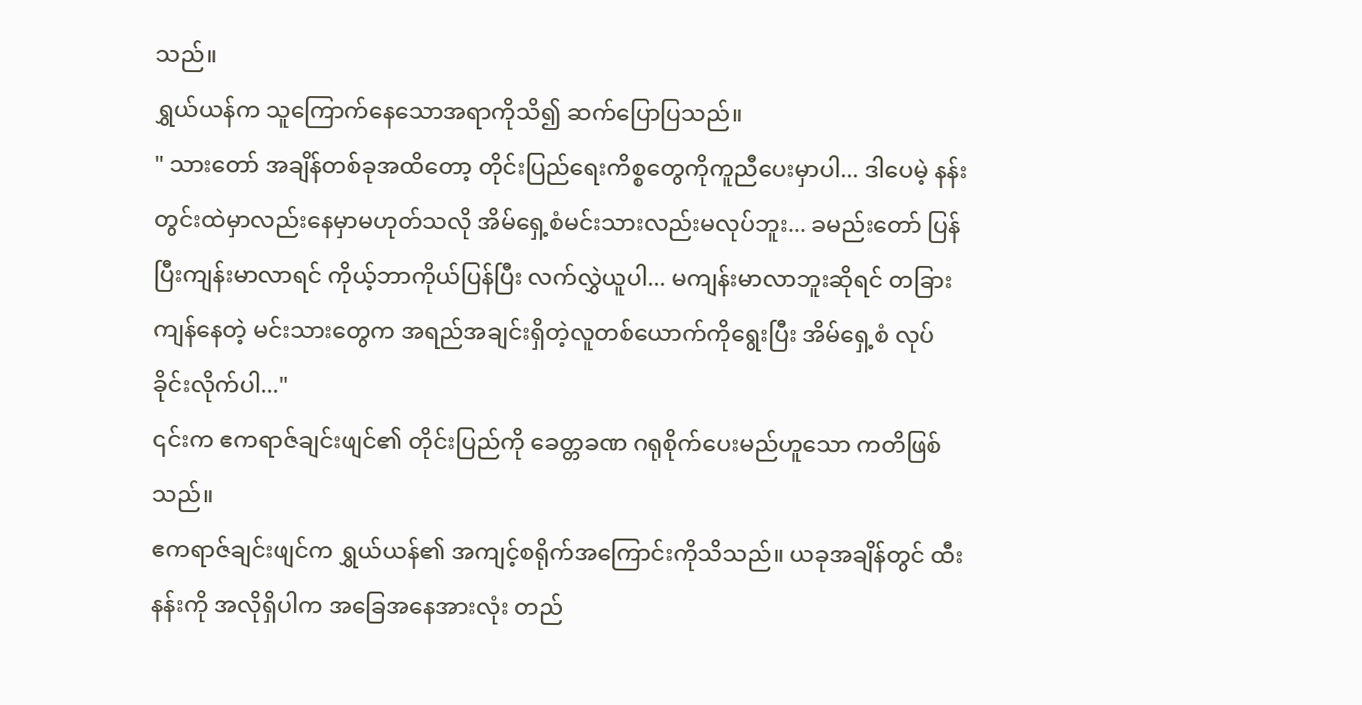သည်။
ရွှယ်ယန်က သူကြောက်နေသောအရာကိုသိ၍ ဆက်ပြောပြသည်။
" သားတော် အချိန်တစ်ခုအထိတော့ တိုင်းပြည်ရေးကိစ္စတွေကိုကူညီပေးမှာပါ... ဒါပေမဲ့ နန်းတွင်းထဲမှာလည်းနေမှာမဟုတ်သလို အိမ်ရှေ့စံမင်းသားလည်းမလုပ်ဘူး... ခမည်းတော် ပြန်ပြီးကျန်းမာလာရင် ကိုယ့်ဘာကိုယ်ပြန်ပြီး လက်လွှဲယူပါ... မကျန်းမာလာဘူးဆိုရင် တခြားကျန်နေတဲ့ မင်းသားတွေက အရည်အချင်းရှိတဲ့လူတစ်ယောက်ကိုရွေးပြီး အိမ်ရှေ့စံ လုပ်ခိုင်းလိုက်ပါ..."
၎င်းက ဧကရာဇ်ချင်းဖျင်၏ တိုင်းပြည်ကို ခေတ္တခဏ ဂရုစိုက်ပေးမည်ဟူသော ကတိဖြစ်သည်။
ဧကရာဇ်ချင်းဖျင်က ရွှယ်ယန်၏ အကျင့်စရိုက်အကြောင်းကိုသိသည်။ ယခုအချိန်တွင် ထီးနန်းကို အလိုရှိပါက အခြေအနေအားလုံး တည်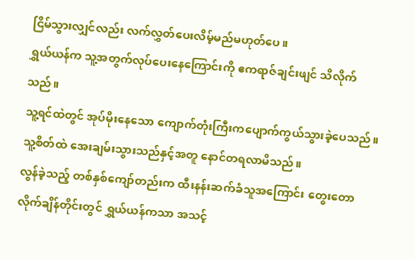ငြိမ်သွားလျှင်လည်း လက်လွှတ်ပေးလိမ့်မည်မဟုတ်ပေ။
ရွှယ်ယန်က သူ့အတွက်လုပ်ပေးနေကြောင်းကို ဧကရာဇ်ချင်းဖျင် သိလိုက်သည်။
သူ့ရင်ထဲတွင် အုပ်မိုးနေသော ကျောက်တုံးကြီးကပျောက်ကွယ်သွားခဲ့ပေသည်။ သူ့စိတ်ထဲ အေးချမ်းသွားသည်နှင့်အတူ နောင်တရလာမိသည်။
လွန်ခဲ့သည့် တစ်နှစ်ကျော်တည်းက ထီးနန်းဆက်ခံသူအကြောင်း တွေးတောလိုက်ချိန်တိုင်းတွင် ရွှယ်ယန်ကသာ အသင့်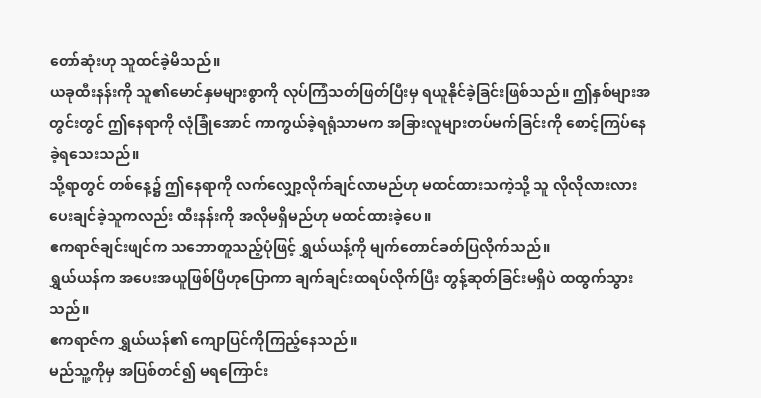တော်ဆုံးဟု သူထင်ခဲ့မိသည်။
ယခုထီးနန်းကို သူ၏မောင်နှမများစွာကို လုပ်ကြံသတ်ဖြတ်ပြီးမှ ရယူနိုင်ခဲ့ခြင်းဖြစ်သည်။ ဤနှစ်များအတွင်းတွင် ဤနေရာကို လုံခြုံအောင် ကာကွယ်ခဲ့ရရုံသာမက အခြားလူများတပ်မက်ခြင်းကို စောင့်ကြပ်နေခဲ့ရသေးသည်။
သို့ရာတွင် တစ်နေ့၌ ဤနေရာကို လက်လျှော့လိုက်ချင်လာမည်ဟု မထင်ထားသကဲ့သို့ သူ လိုလိုလားလား ပေးချင်ခဲ့သူကလည်း ထီးနန်းကို အလိုမရှိမည်ဟု မထင်ထားခဲ့ပေ။
ဧကရာဇ်ချင်းဖျင်က သဘောတူသည့်ပုံဖြင့် ရွှယ်ယန့်ကို မျက်တောင်ခတ်ပြလိုက်သည်။
ရွှယ်ယန်က အပေးအယူဖြစ်ပြီဟုပြောကာ ချက်ချင်းထရပ်လိုက်ပြီး တွန့်ဆုတ်ခြင်းမရှိပဲ ထထွက်သွားသည်။
ဧကရာဇ်က ရွှယ်ယန်၏ ကျောပြင်ကိုကြည့်နေသည်။
မည်သူ့ကိုမှ အပြစ်တင်၍ မရကြောင်း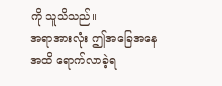ကို သူသိသည်။
အရာအားလုံး ဤအခြေအနေအထိ ရောက်လာခဲ့ရ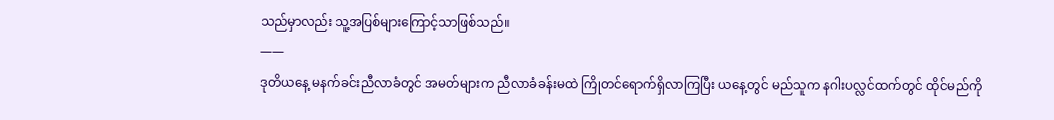သည်မှာလည်း သူ့အပြစ်များကြောင့်သာဖြစ်သည်။
——
ဒုတိယနေ့ မနက်ခင်းညီလာခံတွင် အမတ်များက ညီလာခံခန်းမထဲ ကြိုတင်ရောက်ရှိလာကြပြီး ယနေ့တွင် မည်သူက နဂါးပလ္လင်ထက်တွင် ထိုင်မည်ကို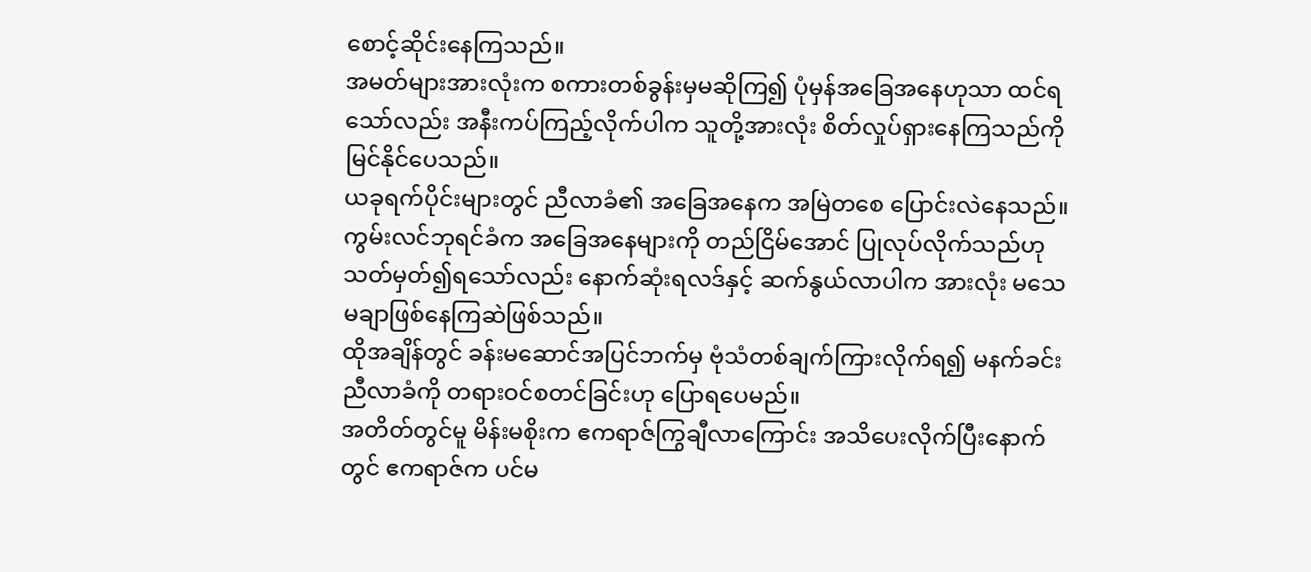စောင့်ဆိုင်းနေကြသည်။
အမတ်များအားလုံးက စကားတစ်ခွန်းမှမဆိုကြ၍ ပုံမှန်အခြေအနေဟုသာ ထင်ရသော်လည်း အနီးကပ်ကြည့်လိုက်ပါက သူတို့အားလုံး စိတ်လှုပ်ရှားနေကြသည်ကို မြင်နိုင်ပေသည်။
ယခုရက်ပိုင်းများတွင် ညီလာခံ၏ အခြေအနေက အမြဲတစေ ပြောင်းလဲနေသည်။ ကွမ်းလင်ဘုရင်ခံက အခြေအနေများကို တည်ငြိမ်အောင် ပြုလုပ်လိုက်သည်ဟု သတ်မှတ်၍ရသော်လည်း နောက်ဆုံးရလဒ်နှင့် ဆက်နွယ်လာပါက အားလုံး မသေမချာဖြစ်နေကြဆဲဖြစ်သည်။
ထိုအချိန်တွင် ခန်းမဆောင်အပြင်ဘက်မှ ဗုံသံတစ်ချက်ကြားလိုက်ရ၍ မနက်ခင်းညီလာခံကို တရားဝင်စတင်ခြင်းဟု ပြောရပေမည်။
အတိတ်တွင်မူ မိန်းမစိုးက ဧကရာဇ်ကြွချီလာကြောင်း အသိပေးလိုက်ပြီးနောက်တွင် ဧကရာဇ်က ပင်မ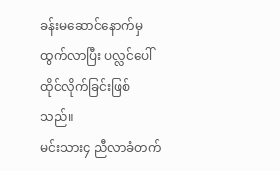ခန်းမဆောင်နောက်မှထွက်လာပြီး ပလ္လင်ပေါ် ထိုင်လိုက်ခြင်းဖြစ်သည်။
မင်းသား၄ ညီလာခံတက်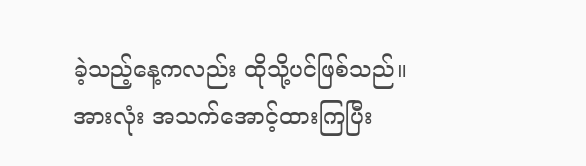ခဲ့သည့်နေ့ကလည်း ထိုသို့ပင်ဖြစ်သည်။
အားလုံး အသက်အောင့်ထားကြပြီး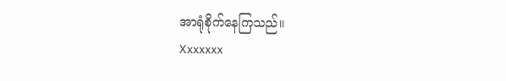အာရုံစိုက်နေကြသည်။
Xxxxxxx